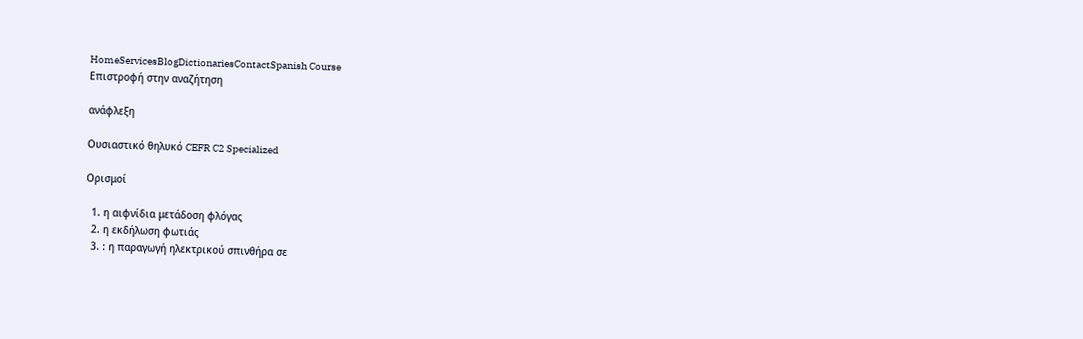HomeServicesBlogDictionariesContactSpanish Course
Επιστροφή στην αναζήτηση

ανάφλεξη

Ουσιαστικό θηλυκό CEFR C2 Specialized

Ορισμοί

  1. η αιφνίδια μετάδοση φλόγας
  2. η εκδήλωση φωτιάς
  3. : η παραγωγή ηλεκτρικού σπινθήρα σε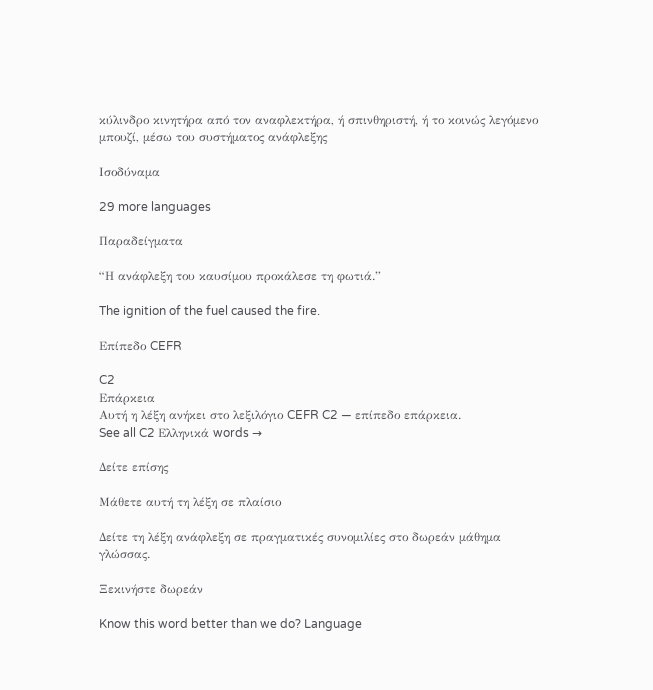κύλινδρο κινητήρα από τον αναφλεκτήρα, ή σπινθηριστή, ή το κοινώς λεγόμενο μπουζί, μέσω του συστήματος ανάφλεξης

Ισοδύναμα

29 more languages

Παραδείγματα

“Η ανάφλεξη του καυσίμου προκάλεσε τη φωτιά.”

The ignition of the fuel caused the fire.

Επίπεδο CEFR

C2
Επάρκεια
Αυτή η λέξη ανήκει στο λεξιλόγιο CEFR C2 — επίπεδο επάρκεια.
See all C2 Ελληνικά words →

Δείτε επίσης

Μάθετε αυτή τη λέξη σε πλαίσιο

Δείτε τη λέξη ανάφλεξη σε πραγματικές συνομιλίες στο δωρεάν μάθημα γλώσσας.

Ξεκινήστε δωρεάν

Know this word better than we do? Language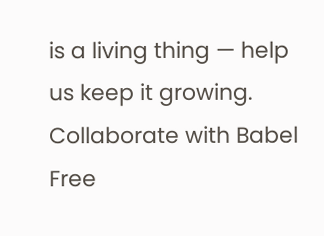is a living thing — help us keep it growing. Collaborate with Babel Free